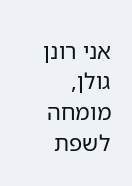אני רונן גולן, מומחה לשפת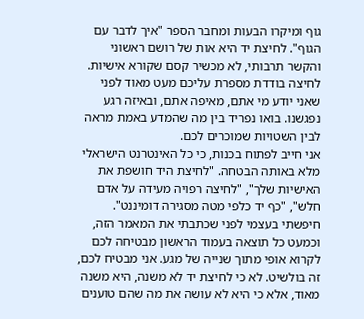גוף ומיקרו הבעות ומחבר הספר "איך לדבר עם הגוף". לחיצת יד היא אות של רושם ראשוני והקשר תרבותי, לא מכשיר קסם שקורא אישיות. לחיצה בודדת מספרת עליכם מעט מאוד לפני שאני יודע מי אתם, מאיפה אתם, ובאיזה רגע נפגשנו. בואו נפריד בין מה שהמדע באמת מראה לבין השטויות שמוכרים לכם.
אני חייב לפתוח בכנות, כי כל האינטרנט הישראלי מלא באותה הבטחה. "לחיצת היד חושפת את האישיות שלך", "לחיצה רפויה מעידה על אדם חלש", "כף יד כלפי מטה מסגירה דומיננט". חיפשתי בעצמי לפני שכתבתי את המאמר הזה, וכמעט כל תוצאה בעמוד הראשון מבטיחה לכם לקרוא אופי מתוך שנייה של מגע. אני מבטיח לכם, זה בולשיט. לא כי לחיצת יד לא משנה, היא משנה מאוד, אלא כי היא לא עושה את מה שהם טוענים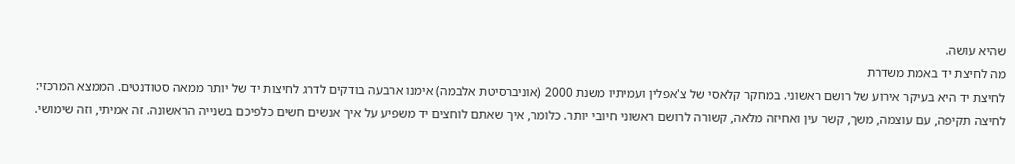שהיא עושה.
מה לחיצת יד באמת משדרת
לחיצת יד היא בעיקר אירוע של רושם ראשוני. במחקר קלאסי של צ'אפלין ועמיתיו משנת 2000 (אוניברסיטת אלבמה) אימנו ארבעה בודקים לדרג לחיצות יד של יותר ממאה סטודנטים. הממצא המרכזי: לחיצה תקיפה, עם עוצמה, משך, קשר עין ואחיזה מלאה, קשורה לרושם ראשוני חיובי יותר. כלומר, איך שאתם לוחצים יד משפיע על איך אנשים חשים כלפיכם בשנייה הראשונה. זה אמיתי, וזה שימושי.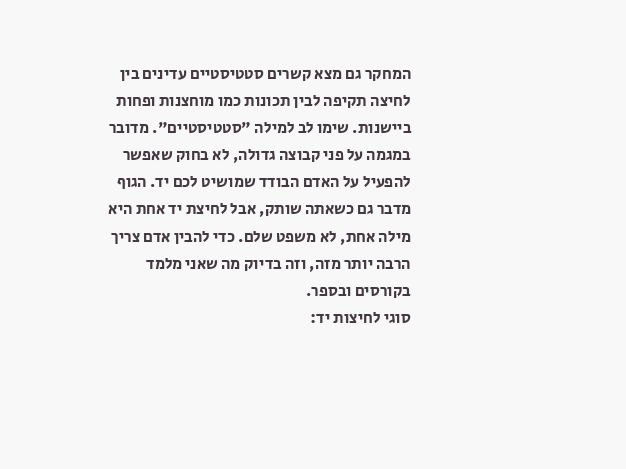המחקר גם מצא קשרים סטטיסטיים עדינים בין לחיצה תקיפה לבין תכונות כמו מוחצנות ופחות ביישנות. שימו לב למילה "סטטיסטיים". מדובר במגמה על פני קבוצה גדולה, לא בחוק שאפשר להפעיל על האדם הבודד שמושיט לכם יד. הגוף מדבר גם כשאתה שותק, אבל לחיצת יד אחת היא מילה אחת, לא משפט שלם. כדי להבין אדם צריך הרבה יותר מזה, וזה בדיוק מה שאני מלמד בקורסים ובספר.
סוגי לחיצות יד: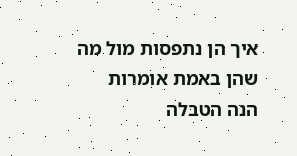איך הן נתפסות מול מה שהן באמת אומרות
הנה הטבלה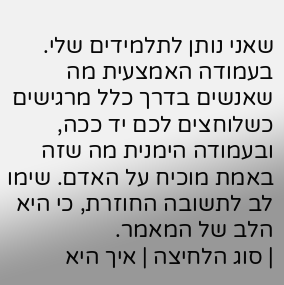שאני נותן לתלמידים שלי. בעמודה האמצעית מה שאנשים בדרך כלל מרגישים כשלוחצים לכם יד ככה, ובעמודה הימנית מה שזה באמת מוכיח על האדם. שימו לב לתשובה החוזרת, כי היא הלב של המאמר.
| סוג הלחיצה | איך היא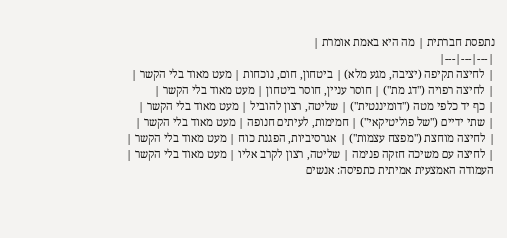נתפסת חברתית | מה היא באמת אומרת |
|---|---|---|
| לחיצה תקיפה (יציבה, מגע מלא) | ביטחון, חום, נוכחות | מעט מאוד בלי הקשר |
| לחיצה רפויה ("דג מת") | חוסר עניין, חוסר ביטחון | מעט מאוד בלי הקשר |
| כף יד כלפי מטה ("דומיננטית") | שליטה, רצון להוביל | מעט מאוד בלי הקשר |
| שתי ידיים ("של פוליטיקאי") | חמימות, לעיתים חנופה | מעט מאוד בלי הקשר |
| לחיצה מוחצת ("מפצח עצמות") | אגרסיביות, הפגנת כוח | מעט מאוד בלי הקשר |
| לחיצה עם משיכה חזקה פנימה | שליטה, רצון לקרב אליו | מעט מאוד בלי הקשר |
העמודה האמצעית אמיתית כתפיסה: אנשים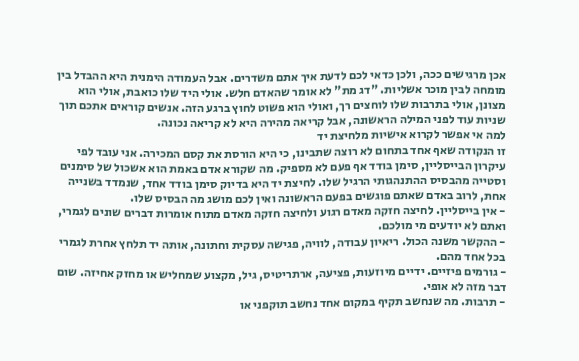אכן מרגישים ככה, ולכן כדאי לכם לדעת איך אתם משדרים. אבל העמודה הימנית היא ההבדל בין מומחה לבין מוכר אשליות. "דג מת" לא אומר שהאדם חלש. אולי היד שלו כואבת, אולי הוא מצונן, אולי בתרבות שלו לוחצים רך, ואולי הוא פשוט לחוץ ברגע הזה. אנשים קוראים אתכם תוך שניות עוד לפני המילה הראשונה, אבל קריאה מהירה היא לא קריאה נכונה.
למה אי אפשר לקרוא אישיות מלחיצת יד
זו הנקודה שאף אחד בתחום לא רוצה שתבינו, כי היא הורסת את קסם המכירה. אני עובד לפי עיקרון הבייסליין, סימן בודד אף פעם לא מספיק. מה שקורא אדם באמת הוא אשכול של סימנים וסטייה מהבסיס ההתנהגותי הרגיל שלו. לחיצת יד היא בדיוק סימן בודד אחד, שנמדד בשנייה אחת, לרוב באדם שאתם פוגשים בפעם הראשונה ואין לכם מושג מה הבסיס שלו.
- אין בייסליין. לחיצה חזקה מאדם רגוע ולחיצה חזקה מאדם מתוח אומרות דברים שונים לגמרי, ואתם לא יודעים מי מולכם.
- ההקשר משנה הכול. ריאיון עבודה, לוויה, פגישה עסקית וחתונה, אותה יד תלחץ אחרת לגמרי בכל אחד מהם.
- גורמים פיזיים. ידיים מיוזעות, פציעה, ארתריטיס, גיל, מקצוע שמחליש או מחזק אחיזה. שום דבר מזה לא אופי.
- תרבות. מה שנחשב תקיף במקום אחד נחשב תוקפני או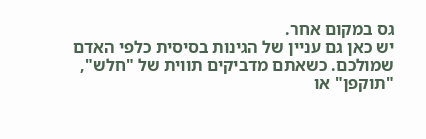גס במקום אחר.
יש כאן גם עניין של הגינות בסיסית כלפי האדם שמולכם. כשאתם מדביקים תווית של "חלש", "תוקפן" או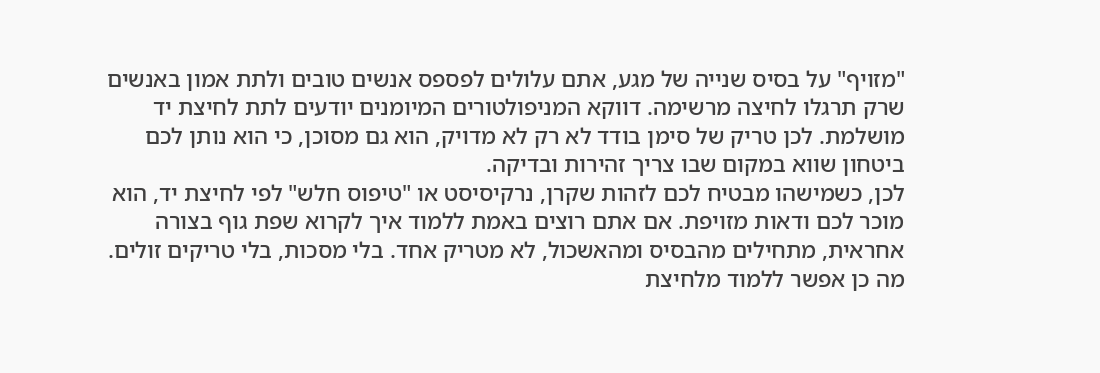"מזויף" על בסיס שנייה של מגע, אתם עלולים לפספס אנשים טובים ולתת אמון באנשים שרק תרגלו לחיצה מרשימה. דווקא המניפולטורים המיומנים יודעים לתת לחיצת יד מושלמת. לכן טריק של סימן בודד לא רק לא מדויק, הוא גם מסוכן, כי הוא נותן לכם ביטחון שווא במקום שבו צריך זהירות ובדיקה.
לכן, כשמישהו מבטיח לכם לזהות שקרן, נרקיסיסט או "טיפוס חלש" לפי לחיצת יד, הוא מוכר לכם ודאות מזויפת. אם אתם רוצים באמת ללמוד איך לקרוא שפת גוף בצורה אחראית, מתחילים מהבסיס ומהאשכול, לא מטריק אחד. בלי מסכות, בלי טריקים זולים.
מה כן אפשר ללמוד מלחיצת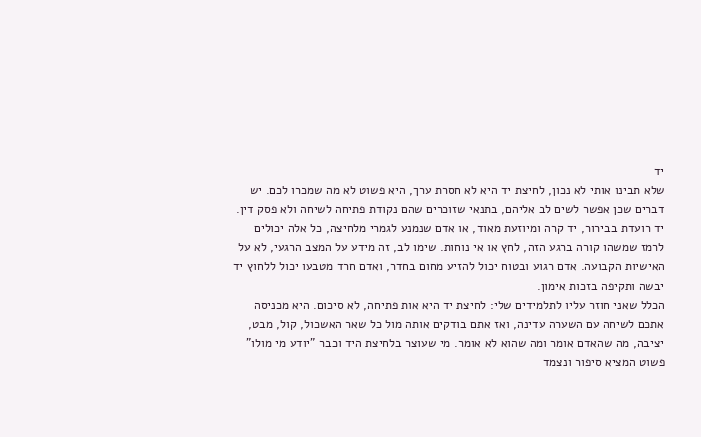יד
שלא תבינו אותי לא נכון, לחיצת יד היא לא חסרת ערך, היא פשוט לא מה שמכרו לכם. יש דברים שכן אפשר לשים לב אליהם, בתנאי שזוכרים שהם נקודת פתיחה לשיחה ולא פסק דין. יד רועדת בבירור, יד קרה ומיוזעת מאוד, או אדם שנמנע לגמרי מלחיצה, כל אלה יכולים לרמז שמשהו קורה ברגע הזה, לחץ או אי נוחות. שימו לב, זה מידע על המצב הרגעי, לא על האישיות הקבועה. אדם רגוע ובטוח יכול להזיע מחום בחדר, ואדם חרד מטבעו יכול ללחוץ יד יבשה ותקיפה בזכות אימון.
הכלל שאני חוזר עליו לתלמידים שלי: לחיצת יד היא אות פתיחה, לא סיכום. היא מכניסה אתכם לשיחה עם השערה עדינה, ואז אתם בודקים אותה מול כל שאר האשכול, קול, מבט, יציבה, מה שהאדם אומר ומה שהוא לא אומר. מי שעוצר בלחיצת היד וכבר "יודע מי מולו" פשוט המציא סיפור ונצמד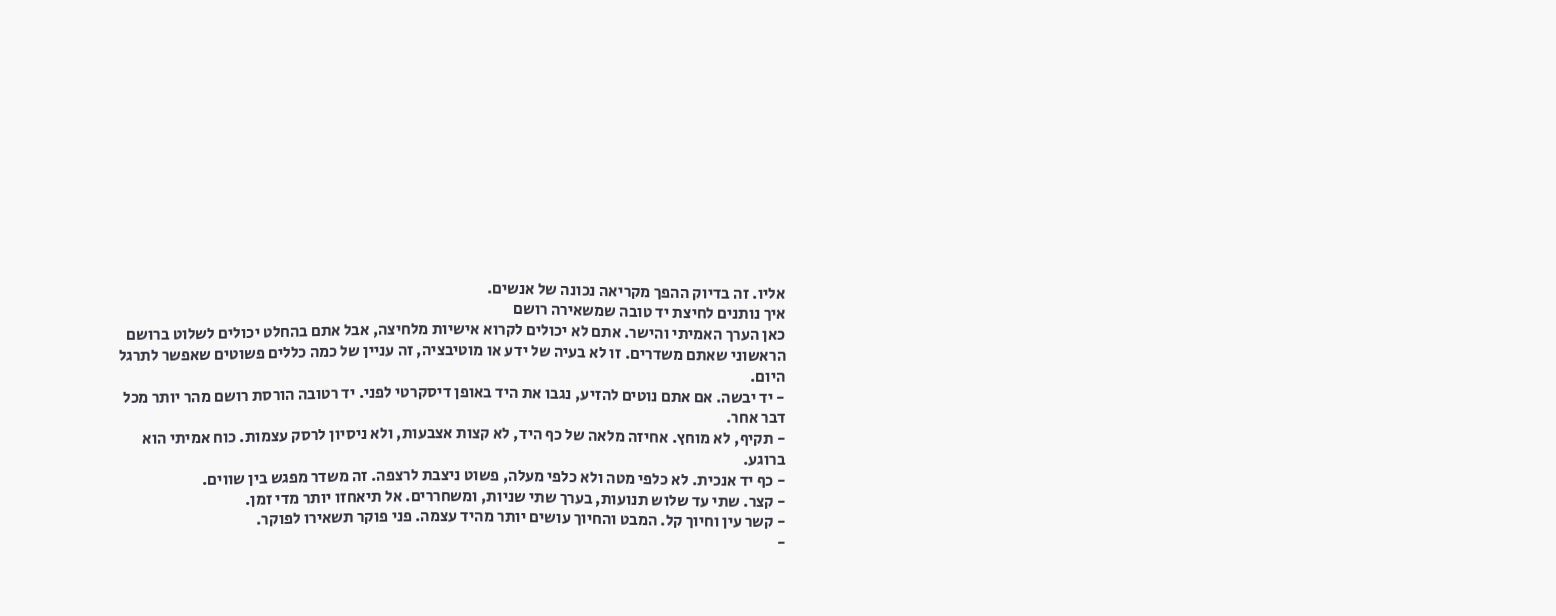אליו. זה בדיוק ההפך מקריאה נכונה של אנשים.
איך נותנים לחיצת יד טובה שמשאירה רושם
כאן הערך האמיתי והישר. אתם לא יכולים לקרוא אישיות מלחיצה, אבל אתם בהחלט יכולים לשלוט ברושם הראשוני שאתם משדרים. זו לא בעיה של ידע או מוטיבציה, זה עניין של כמה כללים פשוטים שאפשר לתרגל היום.
- יד יבשה. אם אתם נוטים להזיע, נגבו את היד באופן דיסקרטי לפני. יד רטובה הורסת רושם מהר יותר מכל דבר אחר.
- תקיף, לא מוחץ. אחיזה מלאה של כף היד, לא קצות אצבעות, ולא ניסיון לרסק עצמות. כוח אמיתי הוא ברוגע.
- כף יד אנכית. לא כלפי מטה ולא כלפי מעלה, פשוט ניצבת לרצפה. זה משדר מפגש בין שווים.
- קצר. שתי עד שלוש תנועות, בערך שתי שניות, ומשחררים. אל תיאחזו יותר מדי זמן.
- קשר עין וחיוך קל. המבט והחיוך עושים יותר מהיד עצמה. פני פוקר תשאירו לפוקר.
-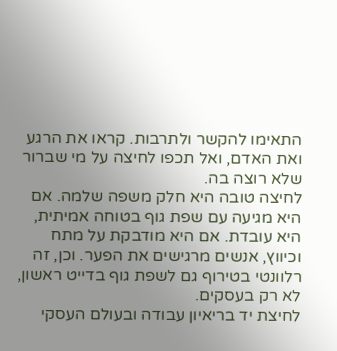התאימו להקשר ולתרבות. קראו את הרגע ואת האדם, ואל תכפו לחיצה על מי שברור שלא רוצה בה.
לחיצה טובה היא חלק משפה שלמה. אם היא מגיעה עם שפת גוף בטוחה אמיתית, היא עובדת. אם היא מודבקת על מתח וכיווץ, אנשים מרגישים את הפער. וכן, זה רלוונטי בטירוף גם לשפת גוף בדייט ראשון, לא רק בעסקים.
לחיצת יד בריאיון עבודה ובעולם העסקי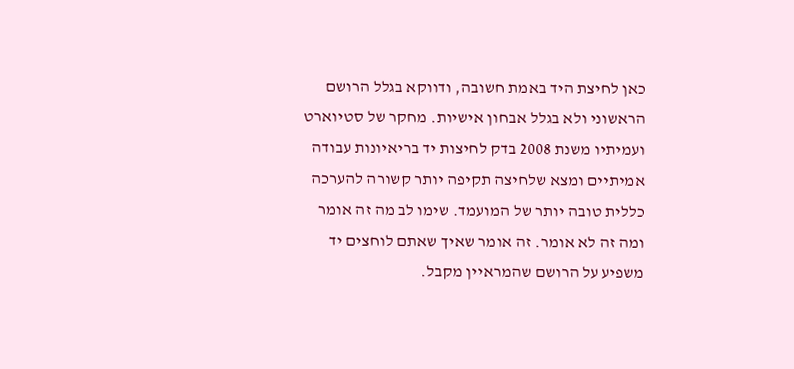כאן לחיצת היד באמת חשובה, ודווקא בגלל הרושם הראשוני ולא בגלל אבחון אישיות. מחקר של סטיוארט ועמיתיו משנת 2008 בדק לחיצות יד בריאיונות עבודה אמיתיים ומצא שלחיצה תקיפה יותר קשורה להערכה כללית טובה יותר של המועמד. שימו לב מה זה אומר ומה זה לא אומר. זה אומר שאיך שאתם לוחצים יד משפיע על הרושם שהמראיין מקבל.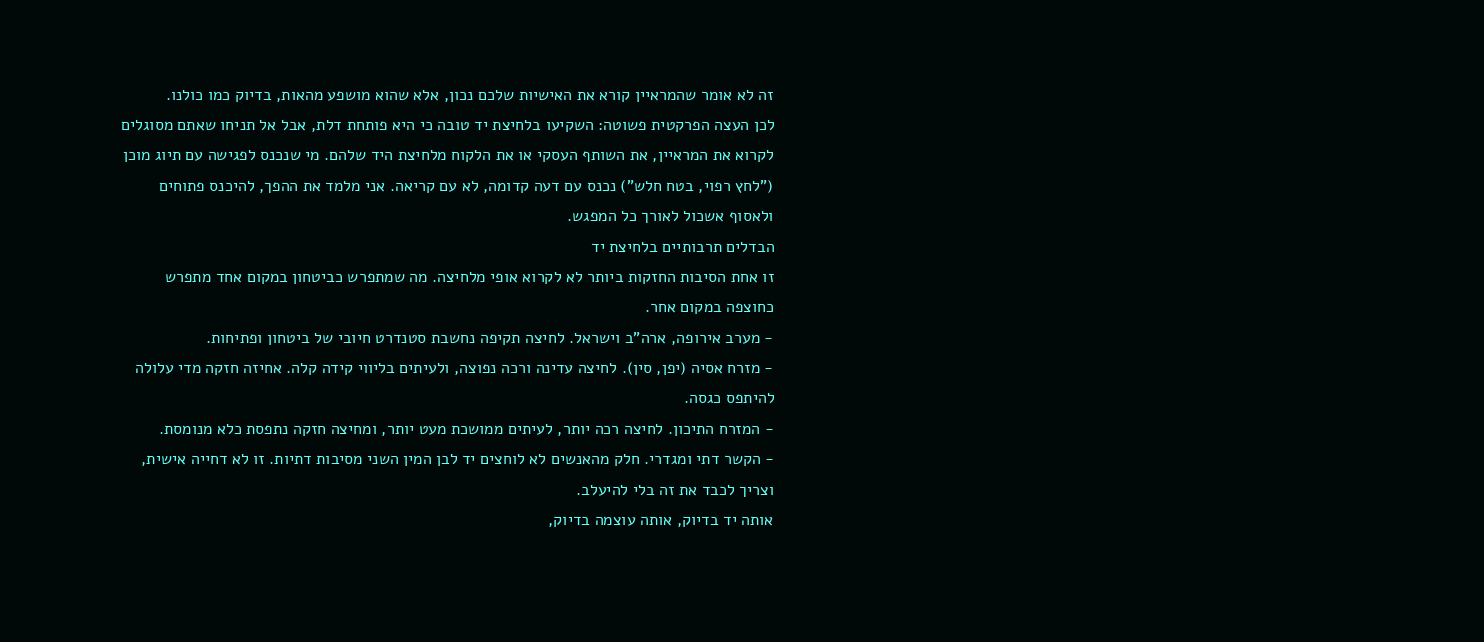זה לא אומר שהמראיין קורא את האישיות שלכם נכון, אלא שהוא מושפע מהאות, בדיוק כמו כולנו.
לכן העצה הפרקטית פשוטה: השקיעו בלחיצת יד טובה כי היא פותחת דלת, אבל אל תניחו שאתם מסוגלים לקרוא את המראיין, את השותף העסקי או את הלקוח מלחיצת היד שלהם. מי שנכנס לפגישה עם תיוג מוכן ("לחץ רפוי, בטח חלש") נכנס עם דעה קדומה, לא עם קריאה. אני מלמד את ההפך, להיכנס פתוחים ולאסוף אשכול לאורך כל המפגש.
הבדלים תרבותיים בלחיצת יד
זו אחת הסיבות החזקות ביותר לא לקרוא אופי מלחיצה. מה שמתפרש כביטחון במקום אחד מתפרש כחוצפה במקום אחר.
- מערב אירופה, ארה"ב וישראל. לחיצה תקיפה נחשבת סטנדרט חיובי של ביטחון ופתיחות.
- מזרח אסיה (יפן, סין). לחיצה עדינה ורכה נפוצה, ולעיתים בליווי קידה קלה. אחיזה חזקה מדי עלולה להיתפס כגסה.
- המזרח התיכון. לחיצה רכה יותר, לעיתים ממושכת מעט יותר, ומחיצה חזקה נתפסת כלא מנומסת.
- הקשר דתי ומגדרי. חלק מהאנשים לא לוחצים יד לבן המין השני מסיבות דתיות. זו לא דחייה אישית, וצריך לכבד את זה בלי להיעלב.
אותה יד בדיוק, אותה עוצמה בדיוק,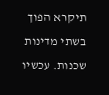תיקרא הפוך בשתי מדינות שכנות. עכשיו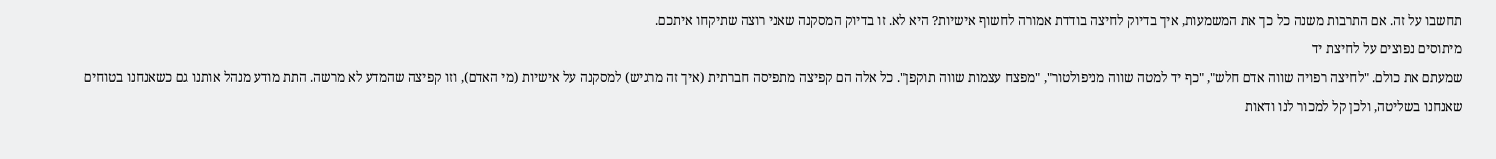תחשבו על זה. אם התרבות משנה כל כך את המשמעות, איך בדיוק לחיצה בודדת אמורה לחשוף אישיות? היא לא. זו בדיוק המסקנה שאני רוצה שתיקחו איתכם.
מיתוסים נפוצים על לחיצת יד
שמעתם את כולם. "לחיצה רפויה שווה אדם חלש", "כף יד למטה שווה מניפולטור", "מפצח עצמות שווה תוקפן". כל אלה הם קפיצה מתפיסה חברתית (איך זה מרגיש) למסקנה על אישיות (מי האדם), וזו קפיצה שהמדע לא מרשה. התת מודע מנהל אותנו גם כשאנחנו בטוחים שאנחנו בשליטה, ולכן קל למכור לנו ודאות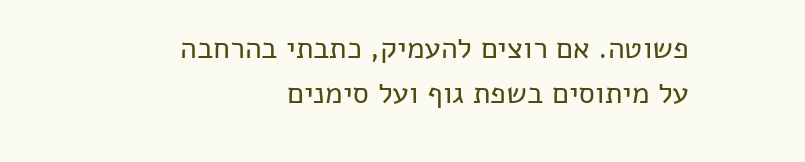פשוטה. אם רוצים להעמיק, כתבתי בהרחבה על מיתוסים בשפת גוף ועל סימנים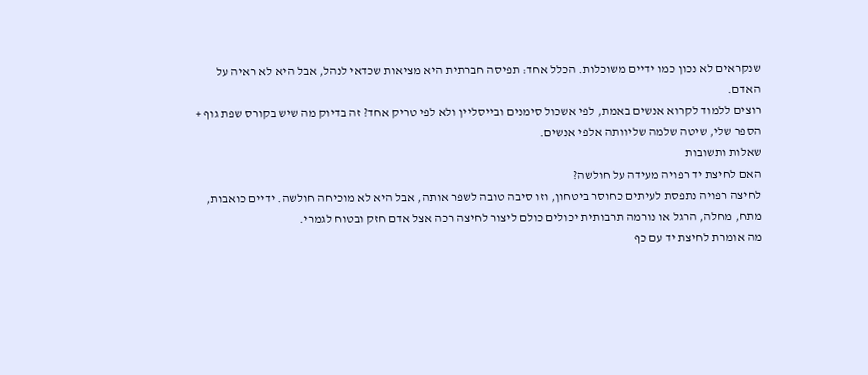שנקראים לא נכון כמו ידיים משוכלות. הכלל אחד: תפיסה חברתית היא מציאות שכדאי לנהל, אבל היא לא ראיה על האדם.
רוצים ללמוד לקרוא אנשים באמת, לפי אשכול סימנים ובייסליין ולא לפי טריק אחד? זה בדיוק מה שיש בקורס שפת גוף + הספר שלי, שיטה שלמה שליוותה אלפי אנשים.
שאלות ותשובות
האם לחיצת יד רפויה מעידה על חולשה?
לחיצה רפויה נתפסת לעיתים כחוסר ביטחון, וזו סיבה טובה לשפר אותה, אבל היא לא מוכיחה חולשה. ידיים כואבות, מתח, מחלה, הרגל או נורמה תרבותית יכולים כולם ליצור לחיצה רכה אצל אדם חזק ובטוח לגמרי.
מה אומרת לחיצת יד עם כף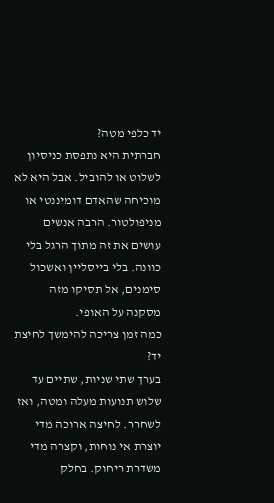יד כלפי מטה?
חברתית היא נתפסת כניסיון לשלוט או להוביל. אבל היא לא מוכיחה שהאדם דומיננטי או מניפולטור. הרבה אנשים עושים את זה מתוך הרגל בלי כוונה. בלי בייסליין ואשכול סימנים, אל תסיקו מזה מסקנה על האופי.
כמה זמן צריכה להימשך לחיצת יד?
בערך שתי שניות, שתיים עד שלוש תנועות מעלה ומטה, ואז לשחרר. לחיצה ארוכה מדי יוצרת אי נוחות, וקצרה מדי משדרת ריחוק. בחלק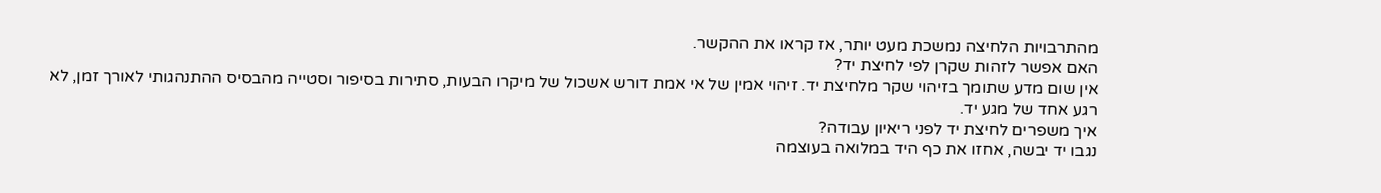מהתרבויות הלחיצה נמשכת מעט יותר, אז קראו את ההקשר.
האם אפשר לזהות שקרן לפי לחיצת יד?
אין שום מדע שתומך בזיהוי שקר מלחיצת יד. זיהוי אמין של אי אמת דורש אשכול של מיקרו הבעות, סתירות בסיפור וסטייה מהבסיס ההתנהגותי לאורך זמן, לא רגע אחד של מגע יד.
איך משפרים לחיצת יד לפני ריאיון עבודה?
נגבו יד יבשה, אחזו את כף היד במלואה בעוצמה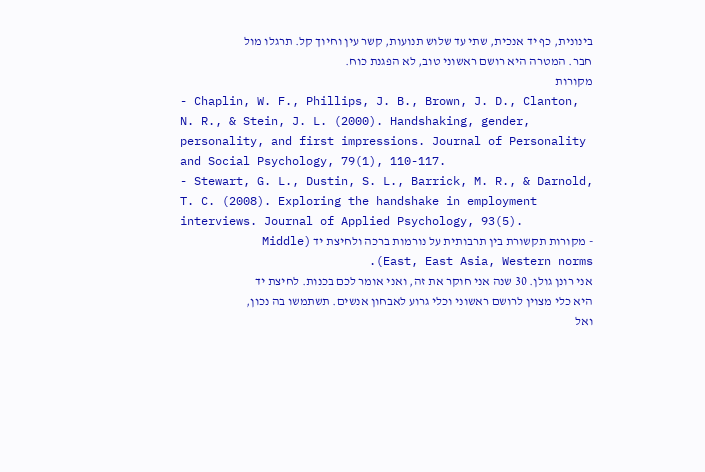בינונית, כף יד אנכית, שתי עד שלוש תנועות, קשר עין וחיוך קל. תרגלו מול חבר. המטרה היא רושם ראשוני טוב, לא הפגנת כוח.
מקורות
- Chaplin, W. F., Phillips, J. B., Brown, J. D., Clanton, N. R., & Stein, J. L. (2000). Handshaking, gender, personality, and first impressions. Journal of Personality and Social Psychology, 79(1), 110-117.
- Stewart, G. L., Dustin, S. L., Barrick, M. R., & Darnold, T. C. (2008). Exploring the handshake in employment interviews. Journal of Applied Psychology, 93(5).
- מקורות תקשורת בין תרבותית על נורמות ברכה ולחיצת יד (Middle East, East Asia, Western norms).
אני רונן גולן. 30 שנה אני חוקר את זה, ואני אומר לכם בכנות. לחיצת יד היא כלי מצוין לרושם ראשוני וכלי גרוע לאבחון אנשים. תשתמשו בה נכון, ואל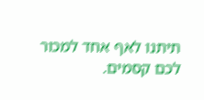תיתנו לאף אחד למכור לכם קסמים.